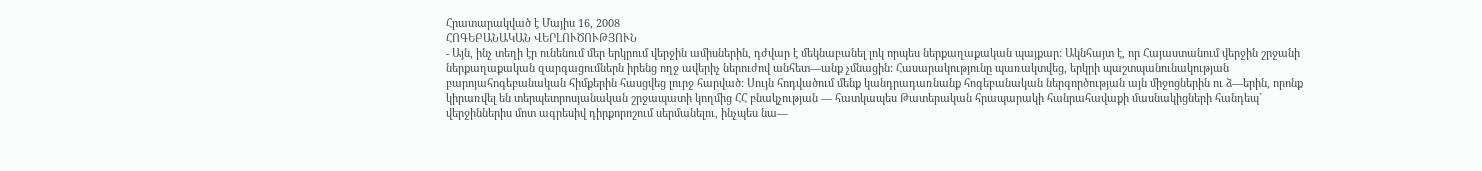Հրատարակված է Մայիս 16, 2008
ՀՈԳԵԲԱՆԱԿԱՆ ՎԵՐԼՈՒԾՈՒԹՅՈՒՆ
- Այն, ինչ տեղի էր ունենում մեր երկրում վերջին ամիսներին, դժվար է մեկնաբանել լոկ որպես ներքաղաքական պայքար: Ակնհայտ է, որ Հայաստանում վերջին շրջանի ներքաղաքական զարգացումներն իրենց ողջ ավերիչ ներուժով անհետ—անք չմնացին: Հասարակությունը պառակտվեց, երկրի պաշտպանունակության բարոյահոգեբանական հիմքերին հասցվեց լուրջ հարված: Սույն հոդվածում մենք կանդրադառնանք հոգեբանական ներգործության այն միջոցներին ու ձ—երին, որոնք կիրառվել են տերպետրոսյանական շրջապատի կողմից ՀՀ բնակչության — հատկապես Թատերական հրապարակի հանրահավաքի մասնակիցների հանդեպ` վերջիններիս մոտ ագրեսիվ դիրքորոշում սերմանելու, ինչպես նա—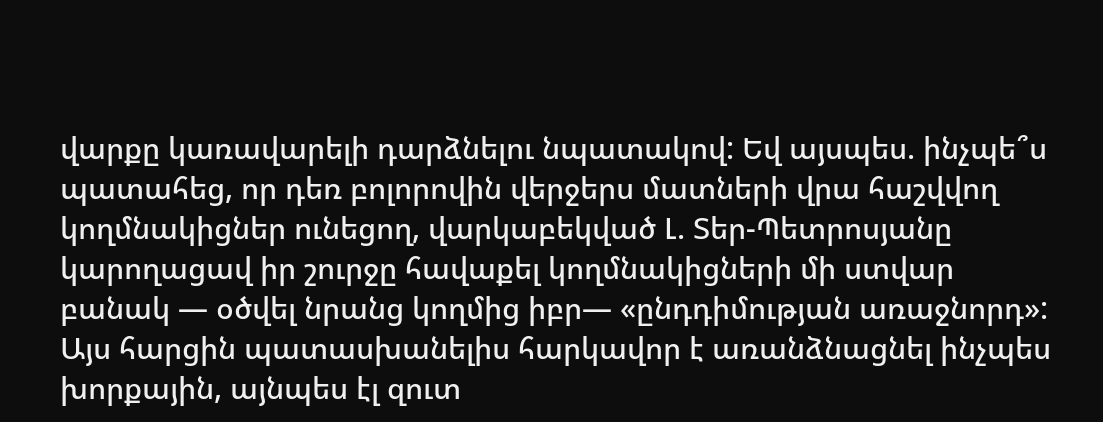վարքը կառավարելի դարձնելու նպատակով: Եվ այսպես. ինչպե՞ս պատահեց, որ դեռ բոլորովին վերջերս մատների վրա հաշվվող կողմնակիցներ ունեցող, վարկաբեկված Լ. Տեր-Պետրոսյանը կարողացավ իր շուրջը հավաքել կողմնակիցների մի ստվար բանակ — օծվել նրանց կողմից իբր— «ընդդիմության առաջնորդ»: Այս հարցին պատասխանելիս հարկավոր է առանձնացնել ինչպես խորքային, այնպես էլ զուտ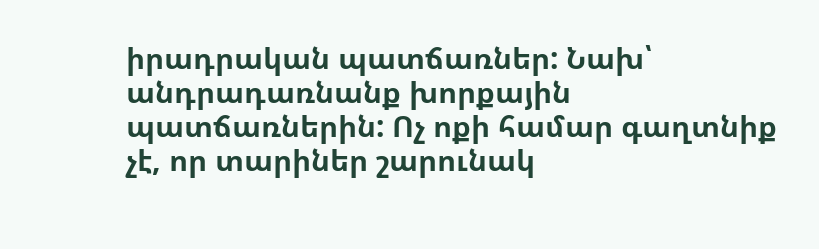իրադրական պատճառներ: Նախ՝ անդրադառնանք խորքային պատճառներին: Ոչ ոքի համար գաղտնիք չէ, որ տարիներ շարունակ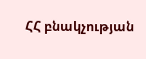ՀՀ բնակչության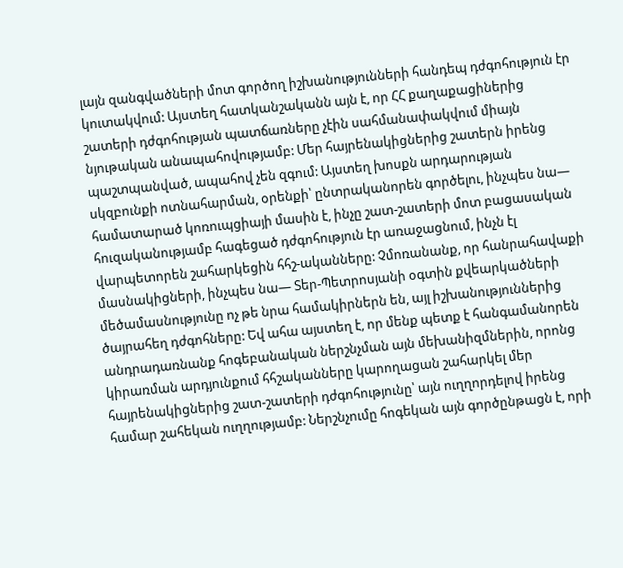լայն զանգվածների մոտ գործող իշխանությունների հանդեպ դժգոհություն էր կուտակվում: Այստեղ հատկանշականն այն է, որ ՀՀ քաղաքացիներից շատերի դժգոհության պատճառները չէին սահմանափակվում միայն նյութական անապահովությամբ: Մեր հայրենակիցներից շատերն իրենց պաշտպանված, ապահով չեն զգում: Այստեղ խոսքն արդարության սկզբունքի ոտնահարման, օրենքի՝ ընտրականորեն գործելու, ինչպես նա— համատարած կոռուպցիայի մասին է, ինչը շատ-շատերի մոտ բացասական հուզականությամբ հագեցած դժգոհություն էր առաջացնում, ինչն էլ վարպետորեն շահարկեցին հհշ-ականները: Չմոռանանք, որ հանրահավաքի մասնակիցների, ինչպես նա— Տեր-Պետրոսյանի օգտին քվեարկածների մեծամասնությունը ոչ թե նրա համակիրներն են, այլ իշխանություններից ծայրահեղ դժգոհները: Եվ ահա այստեղ է, որ մենք պետք է հանգամանորեն անդրադառնանք հոգեբանական ներշնչման այն մեխանիզմներին, որոնց կիրառման արդյունքում հհշականները կարողացան շահարկել մեր հայրենակիցներից շատ-շատերի դժգոհությունը՝ այն ուղղորդելով իրենց համար շահեկան ուղղությամբ: Ներշնչումը հոգեկան այն գործընթացն է, որի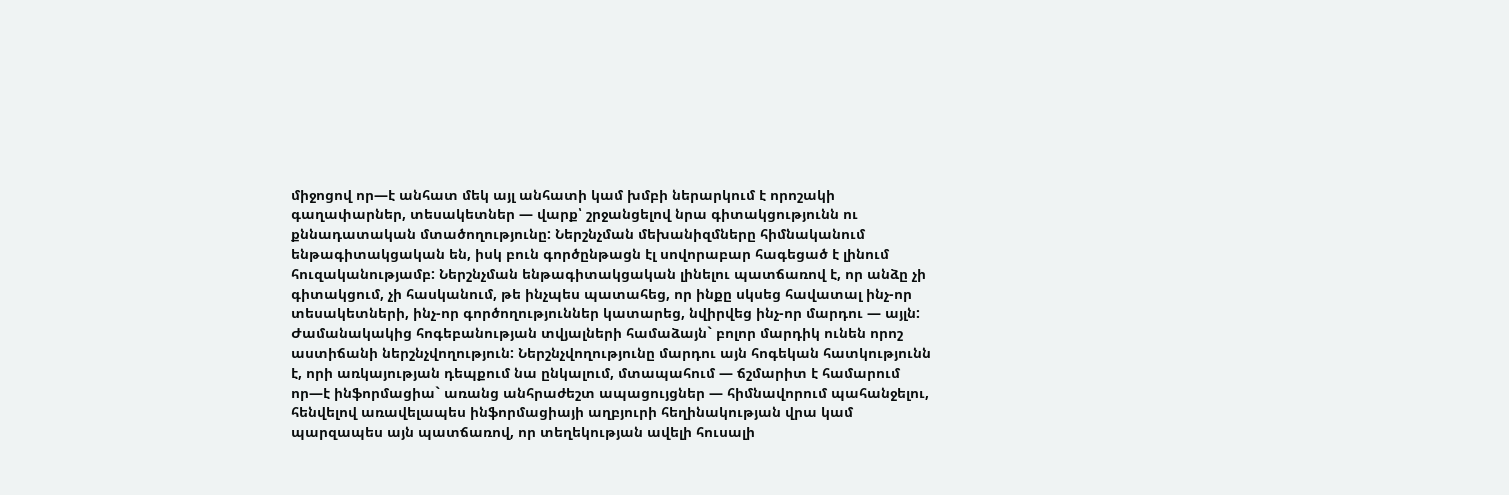միջոցով որ—է անհատ մեկ այլ անհատի կամ խմբի ներարկում է որոշակի գաղափարներ, տեսակետներ — վարք՝ շրջանցելով նրա գիտակցությունն ու քննադատական մտածողությունը: Ներշնչման մեխանիզմները հիմնականում ենթագիտակցական են, իսկ բուն գործընթացն էլ սովորաբար հագեցած է լինում հուզականությամբ: Ներշնչման ենթագիտակցական լինելու պատճառով է, որ անձը չի գիտակցում, չի հասկանում, թե ինչպես պատահեց, որ ինքը սկսեց հավատալ ինչ-որ տեսակետների, ինչ-որ գործողություններ կատարեց, նվիրվեց ինչ-որ մարդու — այլն: Ժամանակակից հոգեբանության տվյալների համաձայն` բոլոր մարդիկ ունեն որոշ աստիճանի ներշնչվողություն: Ներշնչվողությունը մարդու այն հոգեկան հատկությունն է, որի առկայության դեպքում նա ընկալում, մտապահում — ճշմարիտ է համարում որ—է ինֆորմացիա` առանց անհրաժեշտ ապացույցներ — հիմնավորում պահանջելու, հենվելով առավելապես ինֆորմացիայի աղբյուրի հեղինակության վրա կամ պարզապես այն պատճառով, որ տեղեկության ավելի հուսալի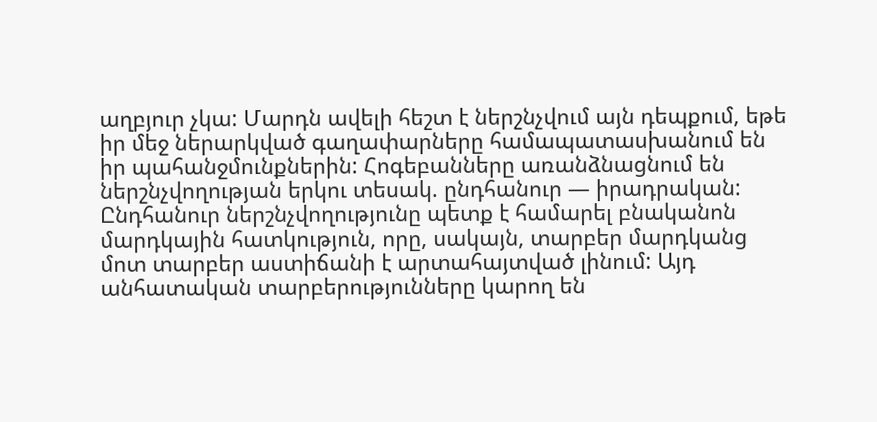աղբյուր չկա: Մարդն ավելի հեշտ է ներշնչվում այն դեպքում, եթե իր մեջ ներարկված գաղափարները համապատասխանում են իր պահանջմունքներին: Հոգեբանները առանձնացնում են ներշնչվողության երկու տեսակ. ընդհանուր — իրադրական: Ընդհանուր ներշնչվողությունը պետք է համարել բնականոն մարդկային հատկություն, որը, սակայն, տարբեր մարդկանց մոտ տարբեր աստիճանի է արտահայտված լինում: Այդ անհատական տարբերությունները կարող են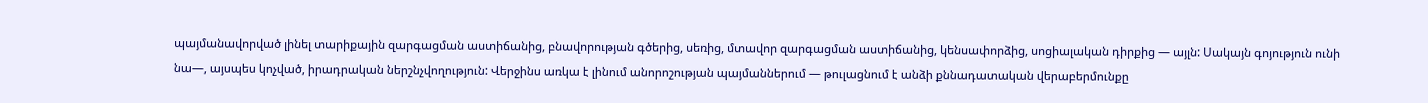պայմանավորված լինել տարիքային զարգացման աստիճանից, բնավորության գծերից, սեռից, մտավոր զարգացման աստիճանից, կենսափորձից, սոցիալական դիրքից — այլն: Սակայն գոյություն ունի նա—, այսպես կոչված, իրադրական ներշնչվողություն: Վերջինս առկա է լինում անորոշության պայմաններում — թուլացնում է անձի քննադատական վերաբերմունքը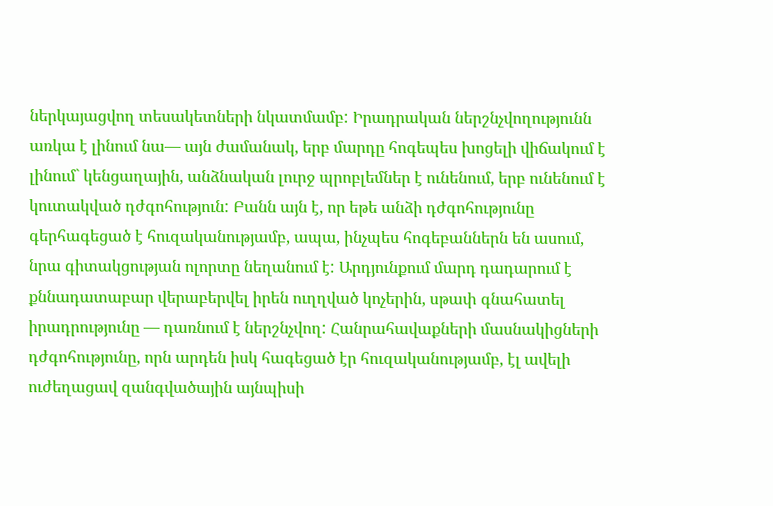ներկայացվող տեսակետների նկատմամբ: Իրադրական ներշնչվողությունն առկա է լինում նա— այն ժամանակ, երբ մարդը հոգեպես խոցելի վիճակում է լինում` կենցաղային, անձնական լուրջ պրոբլեմներ է ունենում, երբ ունենում է կուտակված դժգոհություն: Բանն այն է, որ եթե անձի դժգոհությունը գերհագեցած է հուզականությամբ, ապա, ինչպես հոգեբաններն են ասում, նրա գիտակցության ոլորտը նեղանում է: Արդյունքում մարդ դադարում է քննադատաբար վերաբերվել իրեն ուղղված կոչերին, սթափ գնահատել իրադրությունը — դառնում է ներշնչվող: Հանրահավաքների մասնակիցների դժգոհությունը, որն արդեն իսկ հագեցած էր հուզականությամբ, էլ ավելի ուժեղացավ զանգվածային այնպիսի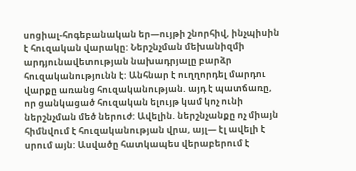սոցիալ-հոգեբանական եր—ույթի շնորհիվ, ինչպիսին է հուզական վարակը: Ներշնչման մեխանիզմի արդյունավետության նախադրյալը բարձր հուզականությունն է: Անհնար է ուղղորդել մարդու վարքը առանց հուզականության. այդ է պատճառը, որ ցանկացած հուզական ելույթ կամ կոչ ունի ներշնչման մեծ ներուժ: Ավելին. ներշնչանքը ոչ միայն հիմնվում է հուզականության վրա, այլ— էլ ավելի է սրում այն: Ասվածը հատկապես վերաբերում է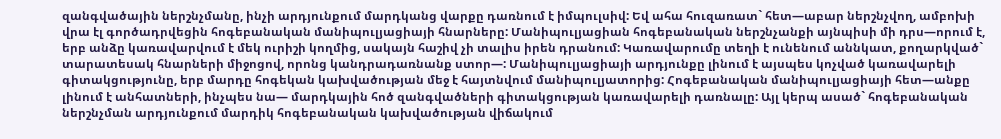զանգվածային ներշնչմանը, ինչի արդյունքում մարդկանց վարքը դառնում է իմպուլսիվ: Եվ ահա հուզառատ` հետ—աբար ներշնչվող, ամբոխի վրա էլ գործադրվեցին հոգեբանական մանիպուլյացիայի հնարները: Մանիպուլյացիան հոգեբանական ներշնչանքի այնպիսի մի դրս—որում է, երբ անձը կառավարվում է մեկ ուրիշի կողմից, սակայն հաշիվ չի տալիս իրեն դրանում: Կառավարումը տեղի է ունենում աննկատ, քողարկված` տարատեսակ հնարների միջոցով, որոնց կանդրադառնանք ստոր—: Մանիպուլյացիայի արդյունքը լինում է այսպես կոչված կառավարելի գիտակցությունը, երբ մարդը հոգեկան կախվածության մեջ է հայտնվում մանիպուլյատորից: Հոգեբանական մանիպուլյացիայի հետ—անքը լինում է անհատների, ինչպես նա— մարդկային հոծ զանգվածների գիտակցության կառավարելի դառնալը: Այլ կերպ ասած` հոգեբանական ներշնչման արդյունքում մարդիկ հոգեբանական կախվածության վիճակում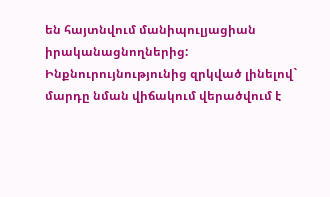են հայտնվում մանիպուլյացիան իրականացնողներից: Ինքնուրույնությունից զրկված լինելով` մարդը նման վիճակում վերածվում է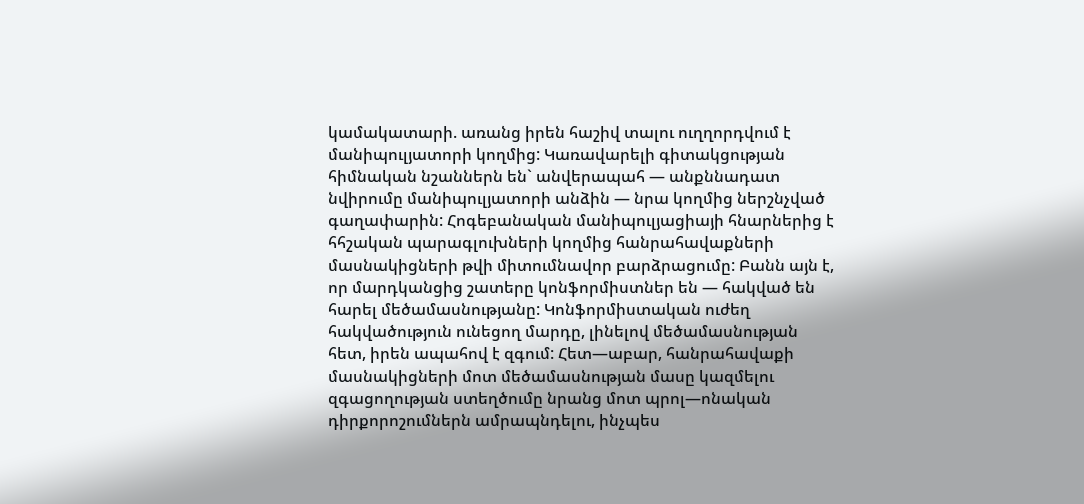կամակատարի. առանց իրեն հաշիվ տալու ուղղորդվում է մանիպուլյատորի կողմից: Կառավարելի գիտակցության հիմնական նշաններն են` անվերապահ — անքննադատ նվիրումը մանիպուլյատորի անձին — նրա կողմից ներշնչված գաղափարին: Հոգեբանական մանիպուլյացիայի հնարներից է հհշական պարագլուխների կողմից հանրահավաքների մասնակիցների թվի միտումնավոր բարձրացումը: Բանն այն է, որ մարդկանցից շատերը կոնֆորմիստներ են — հակված են հարել մեծամասնությանը: Կոնֆորմիստական ուժեղ հակվածություն ունեցող մարդը, լինելով մեծամասնության հետ, իրեն ապահով է զգում: Հետ—աբար, հանրահավաքի մասնակիցների մոտ մեծամասնության մասը կազմելու զգացողության ստեղծումը նրանց մոտ պրոլ—ոնական դիրքորոշումներն ամրապնդելու, ինչպես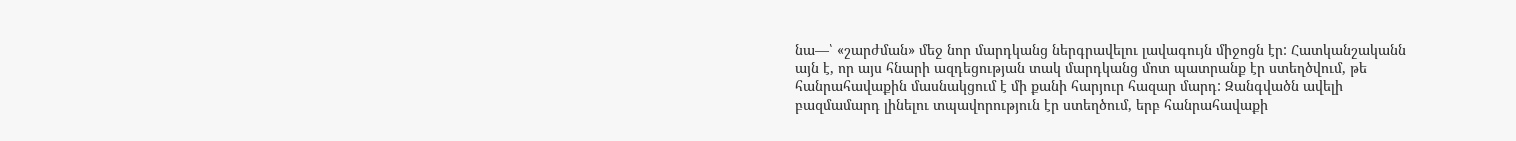նա—՝ «շարժման» մեջ նոր մարդկանց ներգրավելու լավագույն միջոցն էր: Հատկանշականն այն է, որ այս հնարի ազդեցության տակ մարդկանց մոտ պատրանք էր ստեղծվում, թե հանրահավաքին մասնակցում է մի քանի հարյուր հազար մարդ: Զանգվածն ավելի բազմամարդ լինելու տպավորություն էր ստեղծում, երբ հանրահավաքի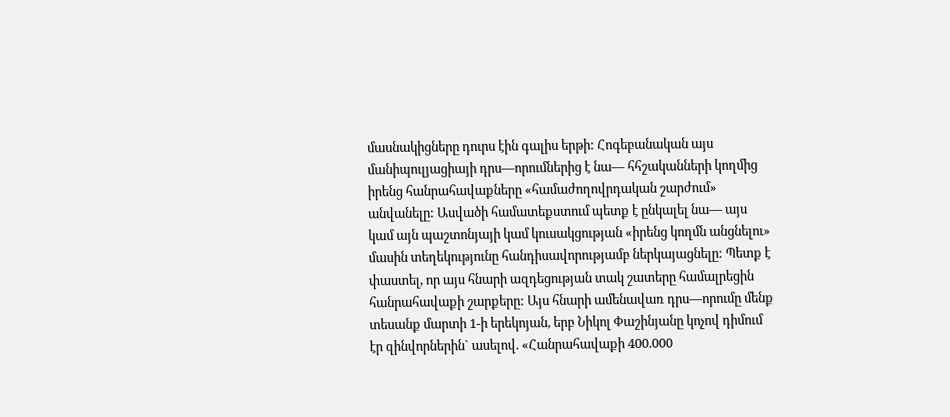մասնակիցները դուրս էին գալիս երթի: Հոգեբանական այս մանիպուլյացիայի դրս—որումներից է նա— հհշականների կողմից իրենց հանրահավաքները «համաժողովրդական շարժում» անվանելը: Ասվածի համատեքստում պետք է ընկալել նա— այս կամ այն պաշտոնյայի կամ կուսակցության «իրենց կողմն անցնելու» մասին տեղեկությունը հանդիսավորությամբ ներկայացնելը: Պետք է փաստել, որ այս հնարի ազդեցության տակ շատերը համալրեցին հանրահավաքի շարքերը: Այս հնարի ամենավառ դրս—որումը մենք տեսանք մարտի 1-ի երեկոյան, երբ Նիկոլ Փաշինյանը կոչով դիմում էր զինվորներին` ասելով. «Հանրահավաքի 400.000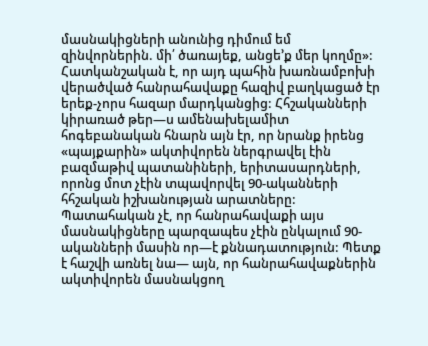մասնակիցների անունից դիմում եմ զինվորներին. մի՛ ծառայեք, անցե’ք մեր կողմը»: Հատկանշական է, որ այդ պահին խառնամբոխի վերածված հանրահավաքը հազիվ բաղկացած էր երեք-չորս հազար մարդկանցից: Հհշականների կիրառած թեր—ս ամենախելամիտ հոգեբանական հնարն այն էր, որ նրանք իրենց «պայքարին» ակտիվորեն ներգրավել էին բազմաթիվ պատանիների, երիտասարդների, որոնց մոտ չէին տպավորվել 90-ականների հհշական իշխանության արատները: Պատահական չէ, որ հանրահավաքի այս մասնակիցները պարզապես չէին ընկալում 90-ականների մասին որ—է քննադատություն: Պետք է հաշվի առնել նա— այն, որ հանրահավաքներին ակտիվորեն մասնակցող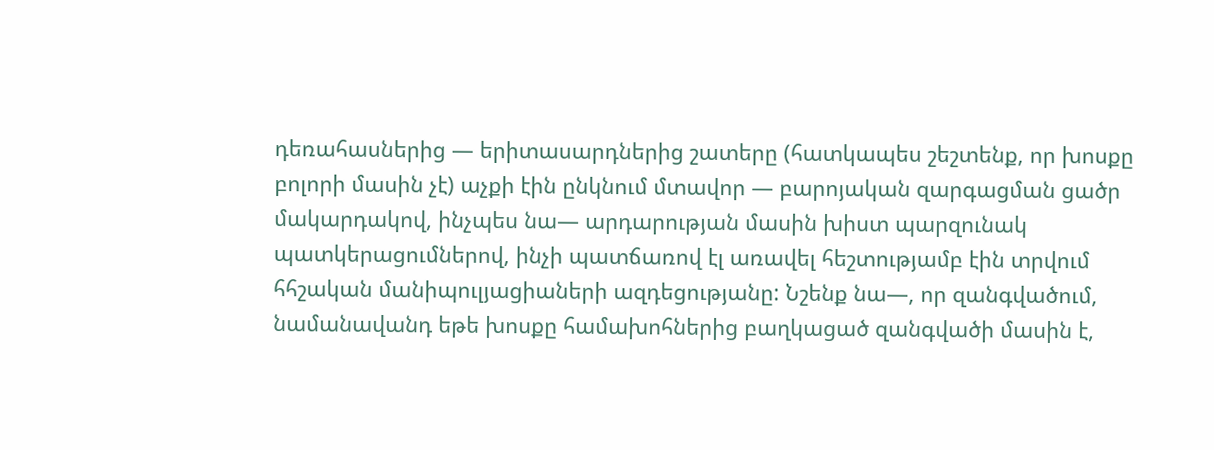դեռահասներից — երիտասարդներից շատերը (հատկապես շեշտենք, որ խոսքը բոլորի մասին չէ) աչքի էին ընկնում մտավոր — բարոյական զարգացման ցածր մակարդակով, ինչպես նա— արդարության մասին խիստ պարզունակ պատկերացումներով, ինչի պատճառով էլ առավել հեշտությամբ էին տրվում հհշական մանիպուլյացիաների ազդեցությանը: Նշենք նա—, որ զանգվածում, նամանավանդ եթե խոսքը համախոհներից բաղկացած զանգվածի մասին է,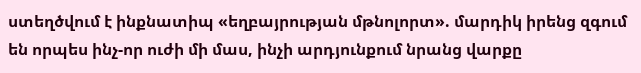ստեղծվում է ինքնատիպ «եղբայրության մթնոլորտ». մարդիկ իրենց զգում են որպես ինչ-որ ուժի մի մաս, ինչի արդյունքում նրանց վարքը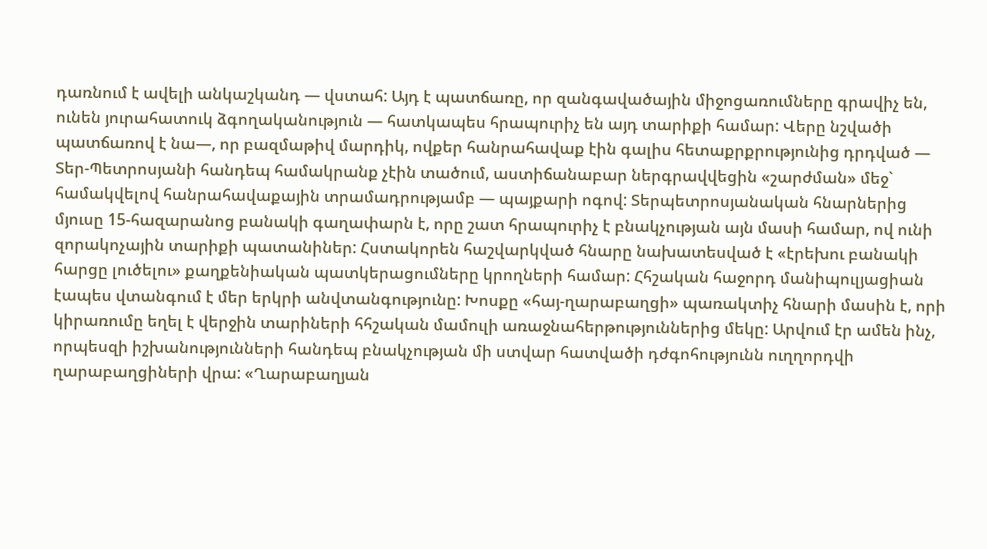դառնում է ավելի անկաշկանդ — վստահ: Այդ է պատճառը, որ զանգավածային միջոցառումները գրավիչ են, ունեն յուրահատուկ ձգողականություն — հատկապես հրապուրիչ են այդ տարիքի համար: Վերը նշվածի պատճառով է նա—, որ բազմաթիվ մարդիկ, ովքեր հանրահավաք էին գալիս հետաքրքրությունից դրդված — Տեր-Պետրոսյանի հանդեպ համակրանք չէին տածում, աստիճանաբար ներգրավվեցին «շարժման» մեջ` համակվելով հանրահավաքային տրամադրությամբ — պայքարի ոգով: Տերպետրոսյանական հնարներից մյուսը 15-հազարանոց բանակի գաղափարն է, որը շատ հրապուրիչ է բնակչության այն մասի համար, ով ունի զորակոչային տարիքի պատանիներ: Հստակորեն հաշվարկված հնարը նախատեսված է «էրեխու բանակի հարցը լուծելու» քաղքենիական պատկերացումները կրողների համար: Հհշական հաջորդ մանիպուլյացիան էապես վտանգում է մեր երկրի անվտանգությունը: Խոսքը «հայ-ղարաբաղցի» պառակտիչ հնարի մասին է, որի կիրառումը եղել է վերջին տարիների հհշական մամուլի առաջնահերթություններից մեկը: Արվում էր ամեն ինչ, որպեսզի իշխանությունների հանդեպ բնակչության մի ստվար հատվածի դժգոհությունն ուղղորդվի ղարաբաղցիների վրա: «Ղարաբաղյան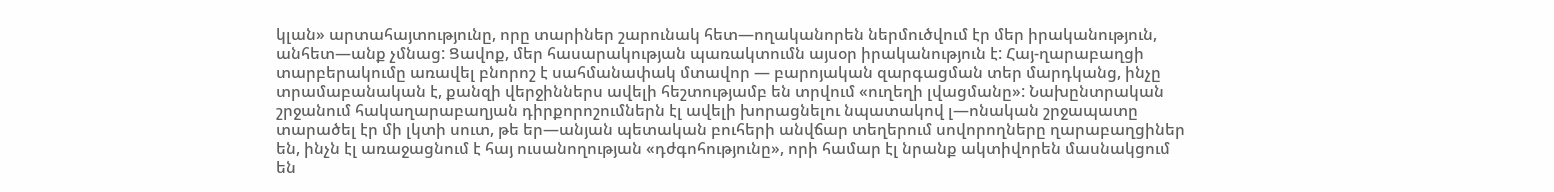կլան» արտահայտությունը, որը տարիներ շարունակ հետ—ողականորեն ներմուծվում էր մեր իրականություն, անհետ—անք չմնաց: Ցավոք, մեր հասարակության պառակտումն այսօր իրականություն է: Հայ-ղարաբաղցի տարբերակումը առավել բնորոշ է սահմանափակ մտավոր — բարոյական զարգացման տեր մարդկանց, ինչը տրամաբանական է, քանզի վերջիններս ավելի հեշտությամբ են տրվում «ուղեղի լվացմանը»: Նախընտրական շրջանում հակաղարաբաղյան դիրքորոշումներն էլ ավելի խորացնելու նպատակով լ—ոնական շրջապատը տարածել էր մի լկտի սուտ, թե եր—անյան պետական բուհերի անվճար տեղերում սովորողները ղարաբաղցիներ են, ինչն էլ առաջացնում է հայ ուսանողության «դժգոհությունը», որի համար էլ նրանք ակտիվորեն մասնակցում են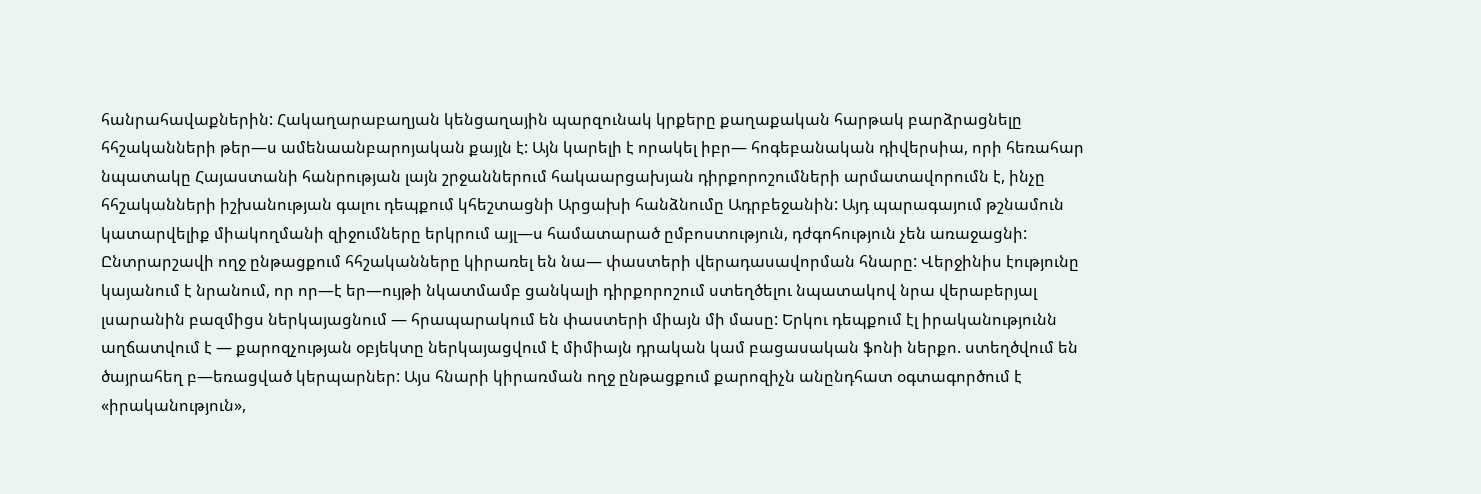հանրահավաքներին: Հակաղարաբաղյան կենցաղային պարզունակ կրքերը քաղաքական հարթակ բարձրացնելը հհշականների թեր—ս ամենաանբարոյական քայլն է: Այն կարելի է որակել իբր— հոգեբանական դիվերսիա, որի հեռահար նպատակը Հայաստանի հանրության լայն շրջաններում հակաարցախյան դիրքորոշումների արմատավորումն է, ինչը հհշականների իշխանության գալու դեպքում կհեշտացնի Արցախի հանձնումը Ադրբեջանին: Այդ պարագայում թշնամուն կատարվելիք միակողմանի զիջումները երկրում այլ—ս համատարած ըմբոստություն, դժգոհություն չեն առաջացնի: Ընտրարշավի ողջ ընթացքում հհշականները կիրառել են նա— փաստերի վերադասավորման հնարը: Վերջինիս էությունը կայանում է նրանում, որ որ—է եր—ույթի նկատմամբ ցանկալի դիրքորոշում ստեղծելու նպատակով նրա վերաբերյալ լսարանին բազմիցս ներկայացնում — հրապարակում են փաստերի միայն մի մասը: Երկու դեպքում էլ իրականությունն աղճատվում է — քարոզչության օբյեկտը ներկայացվում է միմիայն դրական կամ բացասական ֆոնի ներքո. ստեղծվում են ծայրահեղ բ—եռացված կերպարներ: Այս հնարի կիրառման ողջ ընթացքում քարոզիչն անընդհատ օգտագործում է «իրականություն»,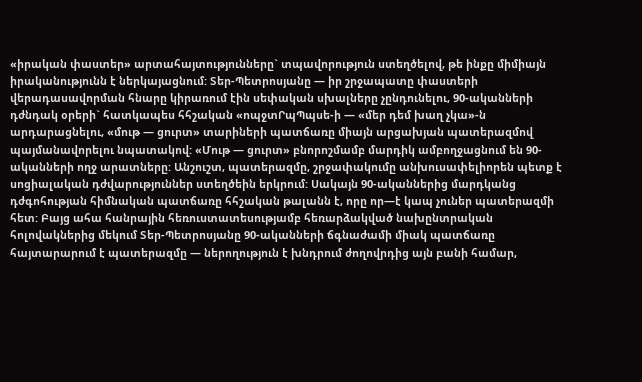«իրական փաստեր» արտահայտությունները` տպավորություն ստեղծելով, թե ինքը միմիայն իրականությունն է ներկայացնում: Տեր-Պետրոսյանը — իր շրջապատը փաստերի վերադասավորման հնարը կիրառում էին սեփական սխալները չընդունելու, 90-ականների դժնդակ օրերի` հատկապես հհշական «ոպջտՐպՊպսե-ի — «մեր դեմ խաղ չկա»-ն արդարացնելու, «մութ — ցուրտ» տարիների պատճառը միայն արցախյան պատերազմով պայմանավորելու նպատակով: «Մութ — ցուրտ» բնորոշմամբ մարդիկ ամբողջացնում են 90-ականների ողջ արատները: Անշուշտ, պատերազմը, շրջափակումը անխուսափելիորեն պետք է սոցիալական դժվարություններ ստեղծեին երկրում: Սակայն 90-ականներից մարդկանց դժգոհության հիմնական պատճառը հհշական թալանն է, որը որ—է կապ չուներ պատերազմի հետ: Բայց ահա հանրային հեռուստատեսությամբ հեռարձակված նախընտրական հոլովակներից մեկում Տեր-Պետրոսյանը 90-ականների ճգնաժամի միակ պատճառը հայտարարում է պատերազմը — ներողություն է խնդրում ժողովրդից այն բանի համար,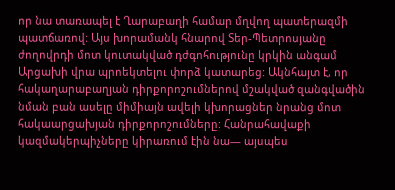որ նա տառապել է Ղարաբաղի համար մղվող պատերազմի պատճառով: Այս խորամանկ հնարով Տեր-Պետրոսյանը ժողովրդի մոտ կուտակված դժգոհությունը կրկին անգամ Արցախի վրա պրոեկտելու փորձ կատարեց: Ակնհայտ է, որ հակաղարաբաղյան դիրքորոշումներով մշակված զանգվածին նման բան ասելը միմիայն ավելի կխորացներ նրանց մոտ հակաարցախյան դիրքորոշումները: Հանրահավաքի կազմակերպիչները կիրառում էին նա— այսպես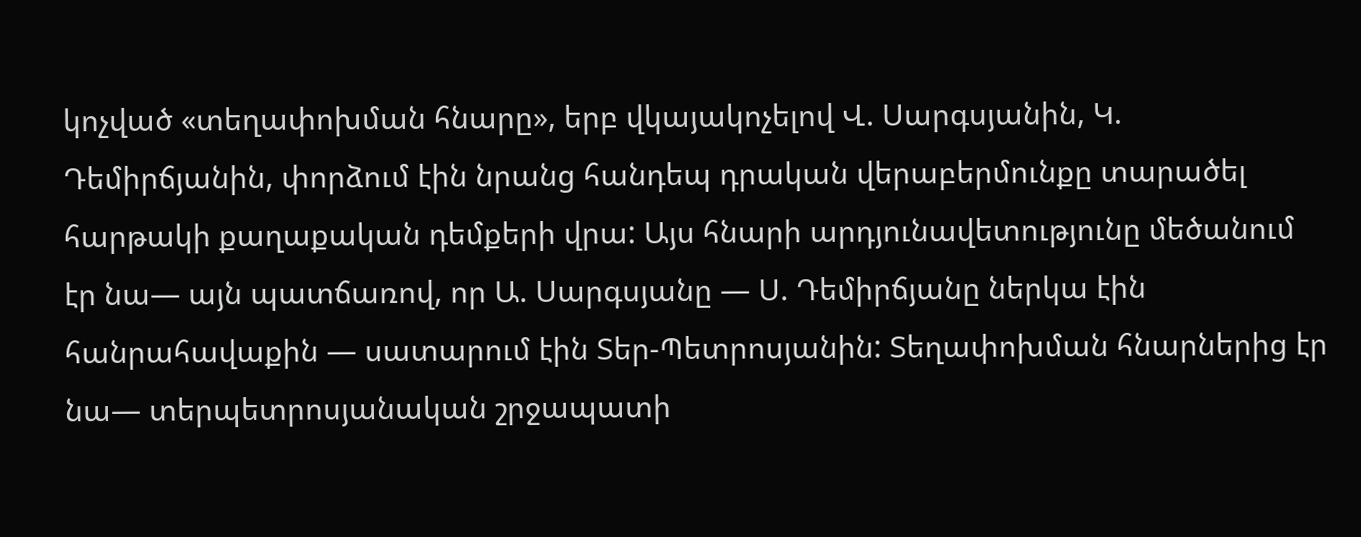կոչված «տեղափոխման հնարը», երբ վկայակոչելով Վ. Սարգսյանին, Կ. Դեմիրճյանին, փորձում էին նրանց հանդեպ դրական վերաբերմունքը տարածել հարթակի քաղաքական դեմքերի վրա: Այս հնարի արդյունավետությունը մեծանում էր նա— այն պատճառով, որ Ա. Սարգսյանը — Ս. Դեմիրճյանը ներկա էին հանրահավաքին — սատարում էին Տեր-Պետրոսյանին: Տեղափոխման հնարներից էր նա— տերպետրոսյանական շրջապատի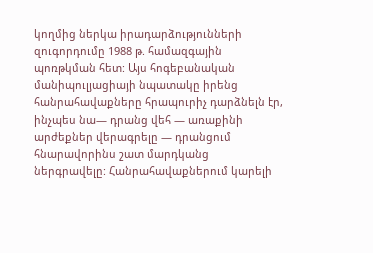կողմից ներկա իրադարձությունների զուգորդումը 1988 թ. համազգային պոռթկման հետ: Այս հոգեբանական մանիպուլյացիայի նպատակը իրենց հանրահավաքները հրապուրիչ դարձնելն էր, ինչպես նա— դրանց վեհ — առաքինի արժեքներ վերագրելը — դրանցում հնարավորինս շատ մարդկանց ներգրավելը: Հանրահավաքներում կարելի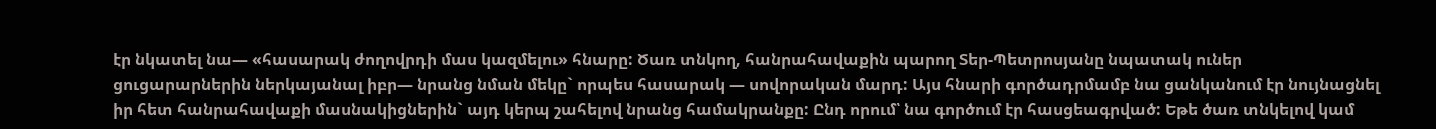էր նկատել նա— «հասարակ ժողովրդի մաս կազմելու» հնարը: Ծառ տնկող, հանրահավաքին պարող Տեր-Պետրոսյանը նպատակ ուներ ցուցարարներին ներկայանալ իբր— նրանց նման մեկը` որպես հասարակ — սովորական մարդ: Այս հնարի գործադրմամբ նա ցանկանում էր նույնացնել իր հետ հանրահավաքի մասնակիցներին` այդ կերպ շահելով նրանց համակրանքը: Ընդ որում՝ նա գործում էր հասցեագրված: Եթե ծառ տնկելով կամ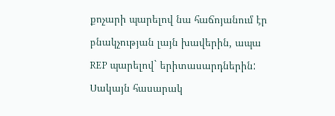քոչարի պարելով նա հաճոյանում էր բնակչության լայն խավերին, ապա REP պարելով` երիտասարդներին: Սակայն հասարակ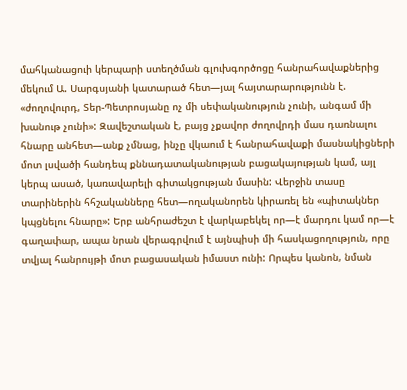մահկանացուի կերպարի ստեղծման գլուխգործոցը հանրահավաքներից մեկում Ա. Սարգսյանի կատարած հետ—յալ հայտարարությունն է. «ժողովուրդ, Տեր-Պետրոսյանը ոչ մի սեփականություն չունի, անգամ մի խանութ չունի»: Զավեշտական է, բայց չքավոր ժողովրդի մաս դառնալու հնարը անհետ—անք չմնաց, ինչը վկաում է հանրահավաքի մասնակիցների մոտ լսվածի հանդեպ քննադատականության բացակայության կամ, այլ կերպ ասած, կառավարելի գիտակցության մասին: Վերջին տասը տարիներին հհշականները հետ—ողականորեն կիրառել են «պիտակներ կպցնելու հնարը»: Երբ անհրաժեշտ է վարկաբեկել որ—է մարդու կամ որ—է գաղափար, ապա նրան վերագրվում է այնպիսի մի հասկացողություն, որը տվյալ հանրույթի մոտ բացասական իմաստ ունի: Որպես կանոն, նման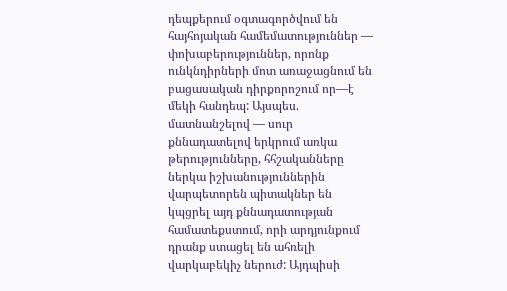դեպքերում օգտագործվում են հայհոյական համեմատություններ — փոխաբերություններ, որոնք ունկնդիրների մոտ առաջացնում են բացասական դիրքորոշում որ—է մեկի հանդեպ: Այսպես. մատնանշելով — սուր քննադատելով երկրում առկա թերությունները, հհշականները ներկա իշխանություններին վարպետորեն պիտակներ են կպցրել այդ քննադատության համատեքստում, որի արդյունքում դրանք ստացել են ահռելի վարկաբեկիչ ներուժ: Այդպիսի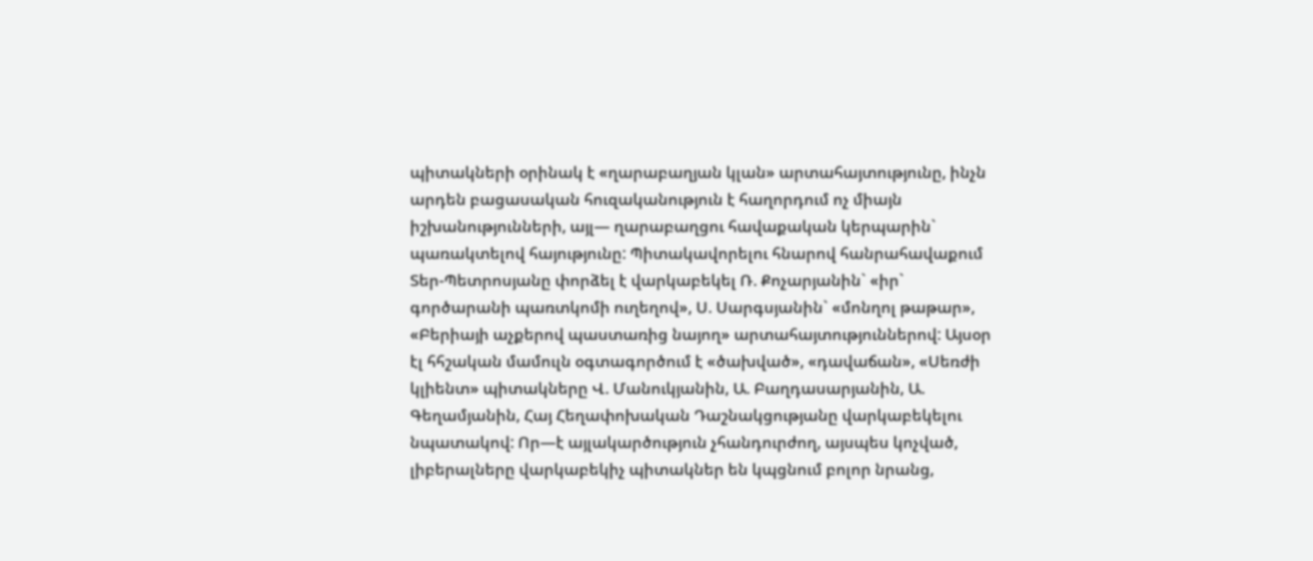պիտակների օրինակ է «ղարաբաղյան կլան» արտահայտությունը, ինչն արդեն բացասական հուզականություն է հաղորդում ոչ միայն իշխանությունների, այլ— ղարաբաղցու հավաքական կերպարին` պառակտելով հայությունը: Պիտակավորելու հնարով հանրահավաքում Տեր-Պետրոսյանը փորձել է վարկաբեկել Ռ. Քոչարյանին` «իր` գործարանի պառտկոմի ուղեղով», Ս. Սարգսյանին` «մոնղոլ թաթար», «Բերիայի աչքերով պաստառից նայող» արտահայտություններով: Այսօր էլ հհշական մամուլն օգտագործում է «ծախված», «դավաճան», «Սեռժի կլիենտ» պիտակները Վ. Մանուկյանին, Ա. Բաղդասարյանին, Ա. Գեղամյանին, Հայ Հեղափոխական Դաշնակցությանը վարկաբեկելու նպատակով: Որ—է այլակարծություն չհանդուրժող, այսպես կոչված, լիբերալները վարկաբեկիչ պիտակներ են կպցնում բոլոր նրանց,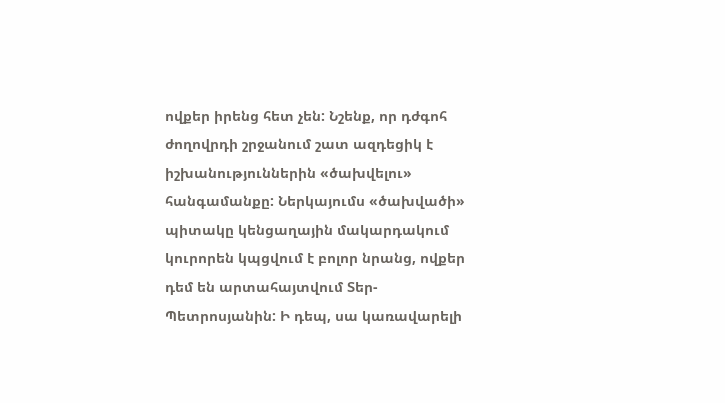ովքեր իրենց հետ չեն: Նշենք, որ դժգոհ ժողովրդի շրջանում շատ ազդեցիկ է իշխանություններին «ծախվելու» հանգամանքը: Ներկայումս «ծախվածի» պիտակը կենցաղային մակարդակում կուրորեն կպցվում է բոլոր նրանց, ովքեր դեմ են արտահայտվում Տեր-Պետրոսյանին: Ի դեպ, սա կառավարելի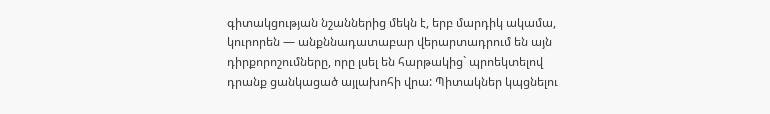գիտակցության նշաններից մեկն է, երբ մարդիկ ակամա, կուրորեն — անքննադատաբար վերարտադրում են այն դիրքորոշումները, որը լսել են հարթակից` պրոեկտելով դրանք ցանկացած այլախոհի վրա: Պիտակներ կպցնելու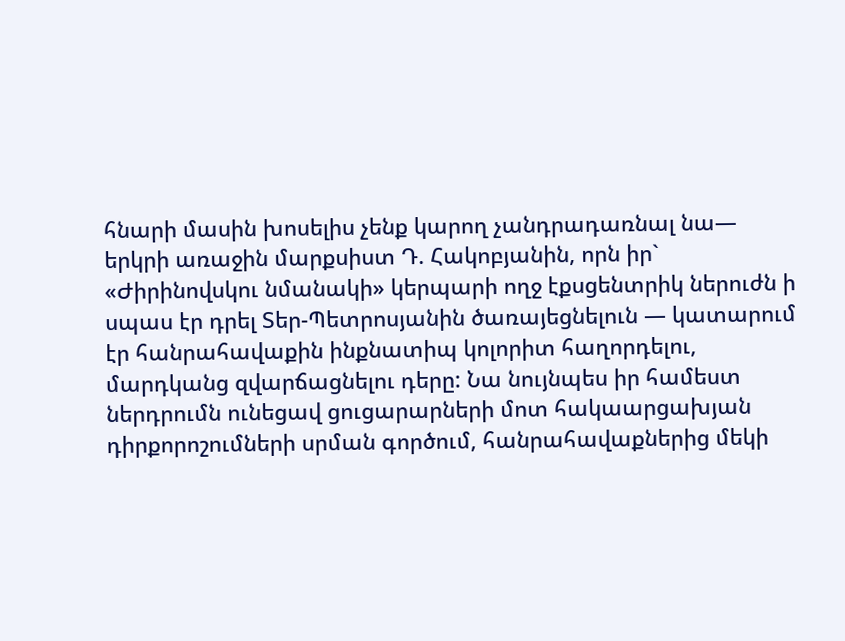հնարի մասին խոսելիս չենք կարող չանդրադառնալ նա— երկրի առաջին մարքսիստ Դ. Հակոբյանին, որն իր` «Ժիրինովսկու նմանակի» կերպարի ողջ էքսցենտրիկ ներուժն ի սպաս էր դրել Տեր-Պետրոսյանին ծառայեցնելուն — կատարում էր հանրահավաքին ինքնատիպ կոլորիտ հաղորդելու, մարդկանց զվարճացնելու դերը: Նա նույնպես իր համեստ ներդրումն ունեցավ ցուցարարների մոտ հակաարցախյան դիրքորոշումների սրման գործում, հանրահավաքներից մեկի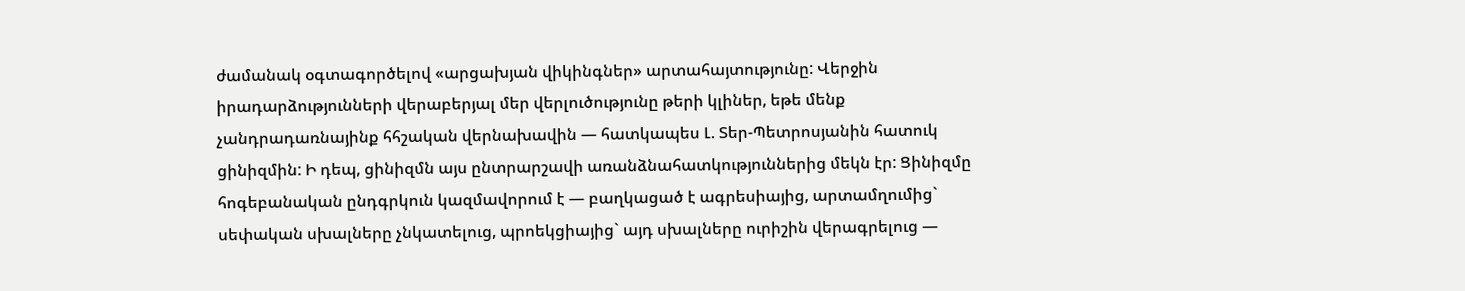ժամանակ օգտագործելով «արցախյան վիկինգներ» արտահայտությունը: Վերջին իրադարձությունների վերաբերյալ մեր վերլուծությունը թերի կլիներ, եթե մենք չանդրադառնայինք հհշական վերնախավին — հատկապես Լ. Տեր-Պետրոսյանին հատուկ ցինիզմին: Ի դեպ, ցինիզմն այս ընտրարշավի առանձնահատկություններից մեկն էր: Ցինիզմը հոգեբանական ընդգրկուն կազմավորում է — բաղկացած է ագրեսիայից, արտամղումից` սեփական սխալները չնկատելուց, պրոեկցիայից` այդ սխալները ուրիշին վերագրելուց —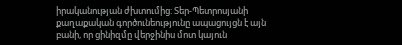իրականության ժխտումից: Տեր-Պետրոսյանի քաղաքական գործունեությունը ապացույցն է այն բանի, որ ցինիզմը վերջինիս մոտ կայուն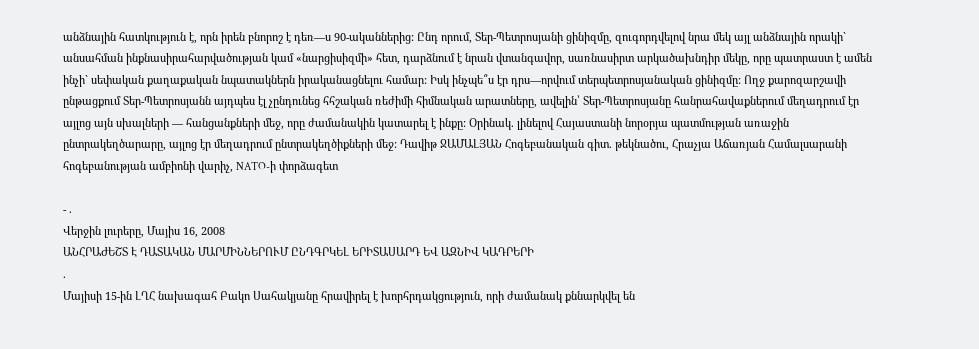անձնային հատկություն է, որն իրեն բնորոշ է դեռ—ս 90-ականներից: Ընդ որում, Տեր-Պետրոսյանի ցինիզմը, զուգորդվելով նրա մեկ այլ անձնային որակի` անսահման ինքնասիրահարվածության կամ «նարցիսիզմի» հետ, դարձնում է նրան վտանգավոր, սառնասիրտ արկածախնդիր մեկը, որը պատրաստ է ամեն ինչի` սեփական քաղաքական նպատակներն իրականացնելու համար: Իսկ ինչպե՞ս էր դրս—որվում տերպետրոսյանական ցինիզմը: Ողջ քարոզարշավի ընթացքում Տեր-Պետրոսյանն այդպես էլ չընդունեց հհշական ռեժիմի հիմնական արատները, ավելին՝ Տեր-Պետրոսյանը հանրահավաքներում մեղադրում էր այլոց այն սխալների — հանցանքների մեջ, որը ժամանակին կատարել է ինքը: Օրինակ. լինելով Հայաստանի նորօրյա պատմության առաջին ընտրակեղծարարը, այլոց էր մեղադրում ընտրակեղծիքների մեջ: Դավիթ ՋԱՄԱԼՅԱՆ Հոգեբանական գիտ. թեկնածու, Հրաչյա Աճառյան Համալսարանի հոգեբանության ամբիոնի վարիչ, NATO-ի փորձագետ

- .
Վերջին լուրերը, Մայիս 16, 2008
ԱՆՀՐԱԺԵՇՏ Է ԴԱՏԱԿԱՆ ՄԱՐՄԻՆՆԵՐՈՒՄ ԸՆԴԳՐԿԵԼ ԵՐԻՏԱՍԱՐԴ ԵՎ ԱԶՆԻՎ ԿԱԴՐԵՐԻ
.
Մայիսի 15-ին ԼՂՀ նախագահ Բակո Սահակյանը հրավիրել է խորհրդակցություն, որի ժամանակ քննարկվել են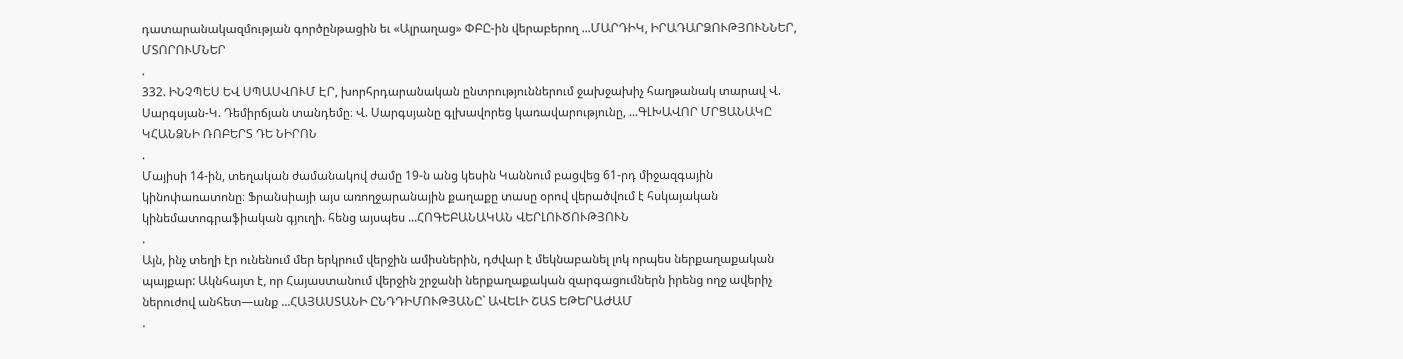դատարանակազմության գործընթացին եւ «Ալրաղաց» ՓԲԸ-ին վերաբերող ...ՄԱՐԴԻԿ, ԻՐԱԴԱՐՁՈՒԹՅՈՒՆՆԵՐ, ՄՏՈՐՈՒՄՆԵՐ
.
332. ԻՆՉՊԵՍ ԵՎ ՍՊԱՍՎՈՒՄ ԷՐ, խորհրդարանական ընտրություններում ջախջախիչ հաղթանակ տարավ Վ. Սարգսյան-Կ. Դեմիրճյան տանդեմը։ Վ. Սարգսյանը գլխավորեց կառավարությունը, ...ԳԼԽԱՎՈՐ ՄՐՑԱՆԱԿԸ ԿՀԱՆՁՆԻ ՌՈԲԵՐՏ ԴԵ ՆԻՐՈՆ
.
Մայիսի 14-ին, տեղական ժամանակով ժամը 19-ն անց կեսին Կաննում բացվեց 61-րդ միջազգային կինոփառատոնը։ Ֆրանսիայի այս առողջարանային քաղաքը տասը օրով վերածվում է հսկայական կինեմատոգրաֆիական գյուղի. հենց այսպես ...ՀՈԳԵԲԱՆԱԿԱՆ ՎԵՐԼՈՒԾՈՒԹՅՈՒՆ
.
Այն, ինչ տեղի էր ունենում մեր երկրում վերջին ամիսներին, դժվար է մեկնաբանել լոկ որպես ներքաղաքական պայքար: Ակնհայտ է, որ Հայաստանում վերջին շրջանի ներքաղաքական զարգացումներն իրենց ողջ ավերիչ ներուժով անհետ—անք ...ՀԱՅԱՍՏԱՆԻ ԸՆԴԴԻՄՈՒԹՅԱՆԸ` ԱՎԵԼԻ ՇԱՏ ԵԹԵՐԱԺԱՄ
.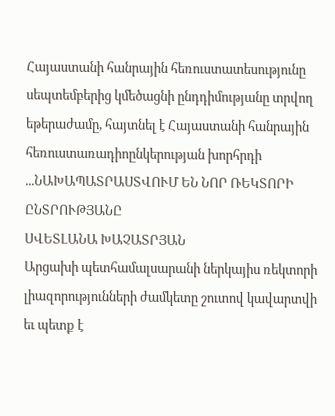Հայաստանի հանրային հեռուստատեսությունը սեպտեմբերից կմեծացնի ընդդիմությանը տրվող եթերաժամը, հայտնել է Հայաստանի հանրային հեռուստառադիոընկերության խորհրդի ...ՆԱԽԱՊԱՏՐԱՍՏՎՈՒՄ ԵՆ ՆՈՐ ՌԵԿՏՈՐԻ ԸՆՏՐՈՒԹՅԱՆԸ
ՍՎԵՏԼԱՆԱ ԽԱՉԱՏՐՅԱՆ
Արցախի պետհամալսարանի ներկայիս ռեկտորի լիազորությունների ժամկետը շուտով կավարտվի եւ պետք է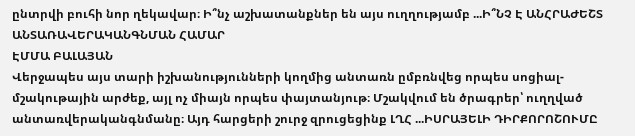ընտրվի բուհի նոր ղեկավար։ Ի՞նչ աշխատանքներ են այս ուղղությամբ ...Ի՞ՆՉ Է ԱՆՀՐԱԺԵՇՏ ԱՆՏԱՌԱՎԵՐԱԿԱՆԳՆՄԱՆ ՀԱՄԱՐ
ԷՄՄԱ ԲԱԼԱՅԱՆ
Վերջապես այս տարի իշխանությունների կողմից անտառն ըմբռնվեց որպես սոցիալ-մշակութային արժեք, այլ ոչ միայն որպես փայտանյութ։ Մշակվում են ծրագրեր՝ ուղղված անտառվերականգնմանը։ Այդ հարցերի շուրջ զրուցեցինք ԼՂՀ ...ԻՍՐԱՅԵԼԻ ԴԻՐՔՈՐՈՇՈՒՄԸ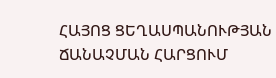ՀԱՅՈՑ ՑԵՂԱՍՊԱՆՈՒԹՅԱՆ ՃԱՆԱՉՄԱՆ ՀԱՐՑՈՒՄ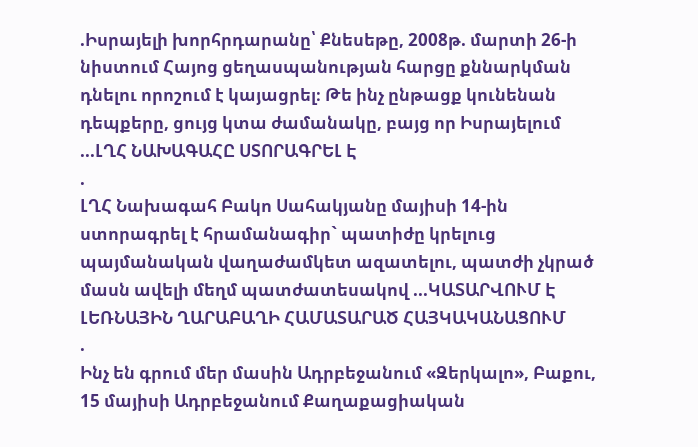.Իսրայելի խորհրդարանը՝ Քնեսեթը, 2008թ. մարտի 26-ի նիստում Հայոց ցեղասպանության հարցը քննարկման դնելու որոշում է կայացրել։ Թե ինչ ընթացք կունենան դեպքերը, ցույց կտա ժամանակը, բայց որ Իսրայելում ...ԼՂՀ ՆԱԽԱԳԱՀԸ ՍՏՈՐԱԳՐԵԼ Է
.
ԼՂՀ Նախագահ Բակո Սահակյանը մայիսի 14-ին ստորագրել է հրամանագիր` պատիժը կրելուց պայմանական վաղաժամկետ ազատելու, պատժի չկրած մասն ավելի մեղմ պատժատեսակով ...ԿԱՏԱՐՎՈՒՄ Է ԼԵՌՆԱՅԻՆ ՂԱՐԱԲԱՂԻ ՀԱՄԱՏԱՐԱԾ ՀԱՅԿԱԿԱՆԱՑՈՒՄ
.
Ինչ են գրում մեր մասին Ադրբեջանում «Զերկալո», Բաքու, 15 մայիսի Ադրբեջանում Քաղաքացիական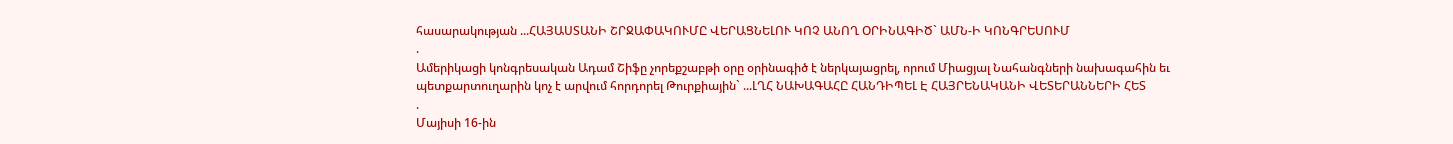հասարակության ...ՀԱՅԱՍՏԱՆԻ ՇՐՋԱՓԱԿՈՒՄԸ ՎԵՐԱՑՆԵԼՈՒ ԿՈՉ ԱՆՈՂ ՕՐԻՆԱԳԻԾ` ԱՄՆ-Ի ԿՈՆԳՐԵՍՈՒՄ
.
Ամերիկացի կոնգրեսական Ադամ Շիֆը չորեքշաբթի օրը օրինագիծ է ներկայացրել, որում Միացյալ Նահանգների նախագահին եւ պետքարտուղարին կոչ է արվում հորդորել Թուրքիային` ...ԼՂՀ ՆԱԽԱԳԱՀԸ ՀԱՆԴԻՊԵԼ Է ՀԱՅՐԵՆԱԿԱՆԻ ՎԵՏԵՐԱՆՆԵՐԻ ՀԵՏ
.
Մայիսի 16-ին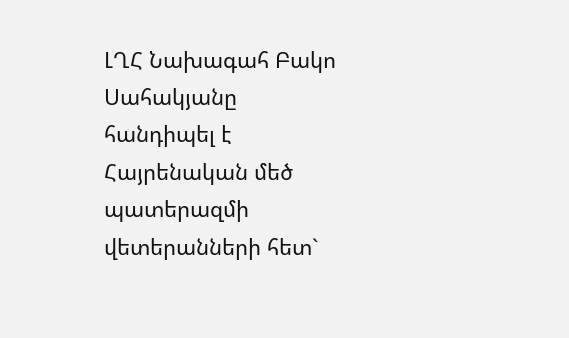ԼՂՀ Նախագահ Բակո Սահակյանը հանդիպել է Հայրենական մեծ պատերազմի վետերանների հետ`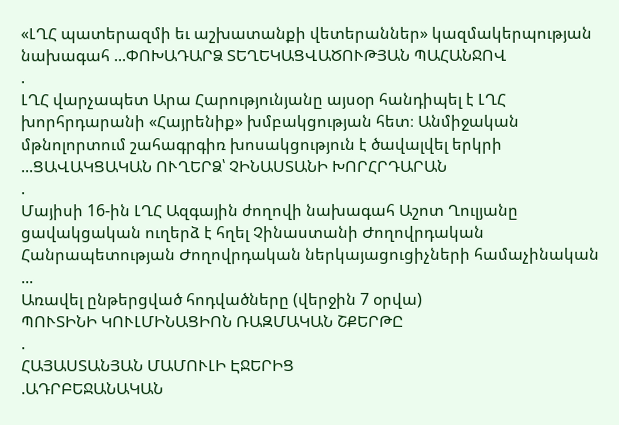«ԼՂՀ պատերազմի եւ աշխատանքի վետերաններ» կազմակերպության նախագահ ...ՓՈԽԱԴԱՐՁ ՏԵՂԵԿԱՑՎԱԾՈՒԹՅԱՆ ՊԱՀԱՆՋՈՎ
.
ԼՂՀ վարչապետ Արա Հարությունյանը այսօր հանդիպել է ԼՂՀ խորհրդարանի «Հայրենիք» խմբակցության հետ։ Անմիջական մթնոլորտում շահագրգիռ խոսակցություն է ծավալվել երկրի ...ՑԱՎԱԿՑԱԿԱՆ ՈՒՂԵՐՁ՝ ՉԻՆԱՍՏԱՆԻ ԽՈՐՀՐԴԱՐԱՆ
.
Մայիսի 16-ին ԼՂՀ Ազգային ժողովի նախագահ Աշոտ Ղուլյանը ցավակցական ուղերձ է հղել Չինաստանի Ժողովրդական Հանրապետության Ժողովրդական ներկայացուցիչների համաչինական ...
Առավել ընթերցված հոդվածները (վերջին 7 օրվա)
ՊՈՒՏԻՆԻ ԿՈՒԼՄԻՆԱՑԻՈՆ ՌԱԶՄԱԿԱՆ ՇՔԵՐԹԸ
.
ՀԱՅԱՍՏԱՆՅԱՆ ՄԱՄՈՒԼԻ ԷՋԵՐԻՑ
.ԱԴՐԲԵՋԱՆԱԿԱՆ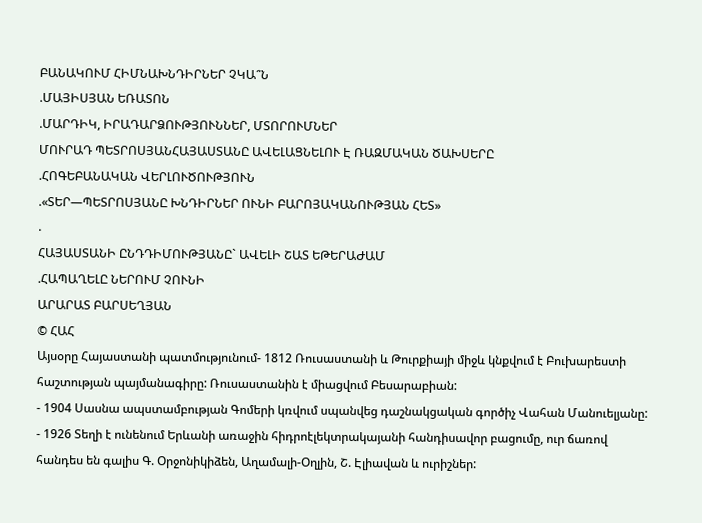ԲԱՆԱԿՈՒՄ ՀԻՄՆԱԽՆԴԻՐՆԵՐ ՉԿԱ՞Ն
.ՄԱՅԻՍՅԱՆ ԵՌԱՏՈՆ
.ՄԱՐԴԻԿ, ԻՐԱԴԱՐՁՈՒԹՅՈՒՆՆԵՐ, ՄՏՈՐՈՒՄՆԵՐ
ՄՈՒՐԱԴ ՊԵՏՐՈՍՅԱՆՀԱՅԱՍՏԱՆԸ ԱՎԵԼԱՑՆԵԼՈՒ Է ՌԱԶՄԱԿԱՆ ԾԱԽՍԵՐԸ
.ՀՈԳԵԲԱՆԱԿԱՆ ՎԵՐԼՈՒԾՈՒԹՅՈՒՆ
.«ՏԵՐ—ՊԵՏՐՈՍՅԱՆԸ ԽՆԴԻՐՆԵՐ ՈՒՆԻ ԲԱՐՈՅԱԿԱՆՈՒԹՅԱՆ ՀԵՏ»
.
ՀԱՅԱՍՏԱՆԻ ԸՆԴԴԻՄՈՒԹՅԱՆԸ` ԱՎԵԼԻ ՇԱՏ ԵԹԵՐԱԺԱՄ
.ՀԱՊԱՂԵԼԸ ՆԵՐՈՒՄ ՉՈՒՆԻ
ԱՐԱՐԱՏ ԲԱՐՍԵՂՅԱՆ
© ՀԱՀ
Այսօրը Հայաստանի պատմությունում- 1812 Ռուսաստանի և Թուրքիայի միջև կնքվում է Բուխարեստի հաշտության պայմանագիրը: Ռուսաստանին է միացվում Բեսարաբիան:
- 1904 Սասնա ապստամբության Գոմերի կռվում սպանվեց դաշնակցական գործիչ Վահան Մանուելյանը:
- 1926 Տեղի է ունենում Երևանի առաջին հիդրոէլեկտրակայանի հանդիսավոր բացումը, ուր ճառով հանդես են գալիս Գ. Օրջոնիկիձեն, Աղամալի-Օղլին, Շ. Էլիավան և ուրիշներ: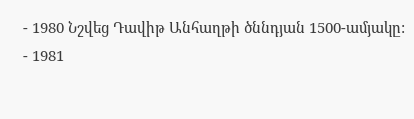- 1980 Նշվեց Դավիթ Անհաղթի ծննդյան 1500-ամյակը:
- 1981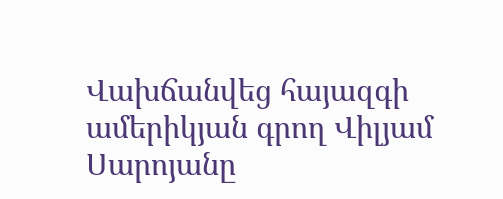Վախճանվեց հայազգի ամերիկյան գրող Վիլյամ Սարոյանը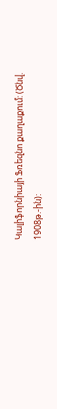Կալիֆորնիայի Ֆռեզնո քաղաքում: (Ծնվ. 1908թ.-ին):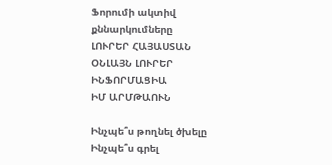Ֆորումի ակտիվ քննարկումները
ԼՈՒՐԵՐ ՀԱՅԱՍՏԱՆ
ՕՆԼԱՅՆ ԼՈՒՐԵՐ
ԻՆՖՈՐՄԱՑԻԱ
ԻՄ ԱՐՄԹԱՈՒՆ

Ինչպե՞ս թողնել ծխելը
Ինչպե՞ս գրել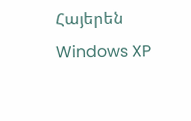Հայերեն Windows XP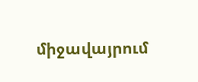միջավայրում